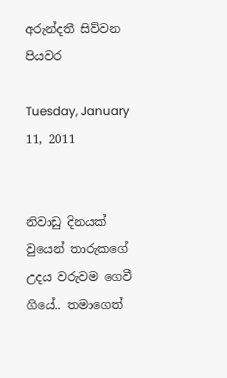අරුන්දතී සිව්වන පියවර

Tuesday, January 11, 2011


නිවාඩු දිනයක් වුයෙන් තාරුකගේ උදය වරුවම ගෙවී ගියේ.. තමාගෙත්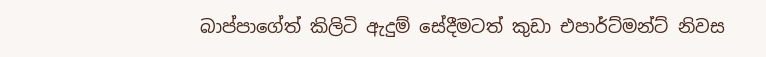බාප්පාගේත් කිලිටි ඇදුම් සේදීමටත් කුඩා එපාර්ට්මන්ට් නිවස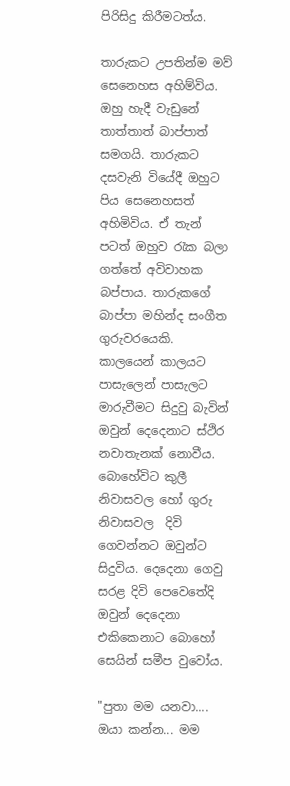පිරිසිදු කිරීමටත්ය.

තාරුකට උපතින්ම මව් සෙනෙහස අහිම්විය. ඔහු හැදී වැඩුනේ තාත්තාත් බාප්පාත් සමගයි. තාරුකට දසවැනි වියේදී ඔහුට  පිය සෙනෙහසත් අහිමිවිය. ඒ තැන් පටත් ඔහුව රැක බලා ගත්තේ අවිවාහක බප්පාය. තාරුකගේ බාප්පා මහින්ද සංගීත ගුරුවරයෙකි. කාලයෙන් කාලයට පාසැලෙන් පාසැලට මාරුවීමට සිදුවු බැවින් ඔවුන් දෙදෙනාට ස්ථිර නවාතැනක් නොවීය. බොහේවිට කුලී නිවාසවල හෝ ගුරු නිවාසවල  දිවි ගෙවන්නට ඔවුන්ට සිදුවිය. දෙදෙනා ගෙවු සරළ දිවි පෙවෙතේදි ඔවුන් දෙදෙනා එකිකෙනාට බොහෝ සෙයින් සමීප වුවෝය.

"පුතා මම යනවා.... ඔයා කන්න... මම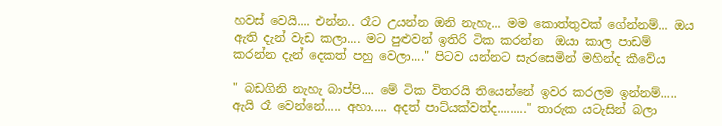හවස් වෙයි.... එන්න.. රෑට උයන්න ඔනි නැහැ... මම කොත්තුවක් ගේන්නම්... ඔය ඇති දැන් වැඩ කලා.... මට පුළුවන් ඉතිරි ටික කරන්න  ඔයා කාල පාඩම් කරන්න දැන් දෙකත් පහු වෙලා...." පිටව යන්නට සැරසෙමින් මහින්ද කීවේය

" බඩගිනි නැහැ බාප්පි.... මේ ටික විතරයි තියෙන්නේ ඉවර කරලම ඉන්නම්..... ඇයි රෑ වෙන්නේ..... අහා..... අදත් පාට්යක්වත්ද........." තාරුක යටැසින් බලා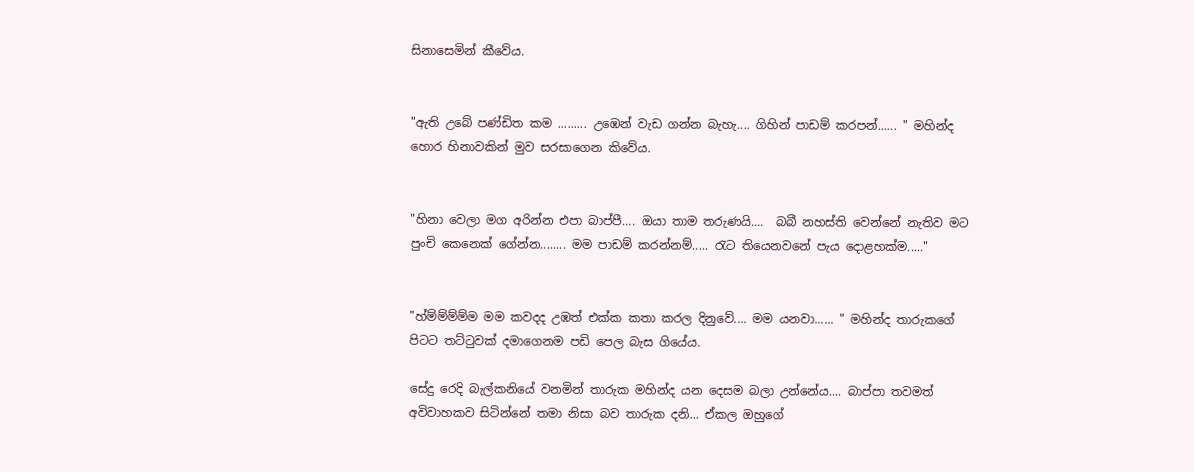සිනාසෙමින් කීවේය.


"ඇති උබේ පණ්ඩිත කම ......... උඹෙන් වැඩ ගන්න බැහැ.... ගිහින් පාඩම් කරපන්...... " මහින්ද හොර හිනාවකින් මුව සරසාගෙන කිවේය.


"හිනා වෙලා මග අරින්න එපා බාප්පී.... ඔයා තාම තරුණයි....  බබී නහස්ති වෙන්නේ නැතිව මට පුංචි කෙනෙක් ගේන්න........ මම පාඩම් කරන්නම්..... රැට තියෙනවනේ පැය දොළහක්ම....."


"හ්ම්ම්ම්ම්ම මම කවදද උඹත් එක්ක කතා කරල දිනුවේ.... මම යනවා...... " මහින්ද තාරුකගේ පිටට තට්ටුවක් දමාගෙනම පඩි පෙල බැස ගියේය.

සේදු රෙදි බැල්කනියේ වනමින් තාරුක මහින්ද යන දෙසම බලා උන්නේය.... බාප්පා තවමත් අවිවාහකව සිටින්නේ තමා නිසා බව තාරුක දනි... ඒකල ඔහුගේ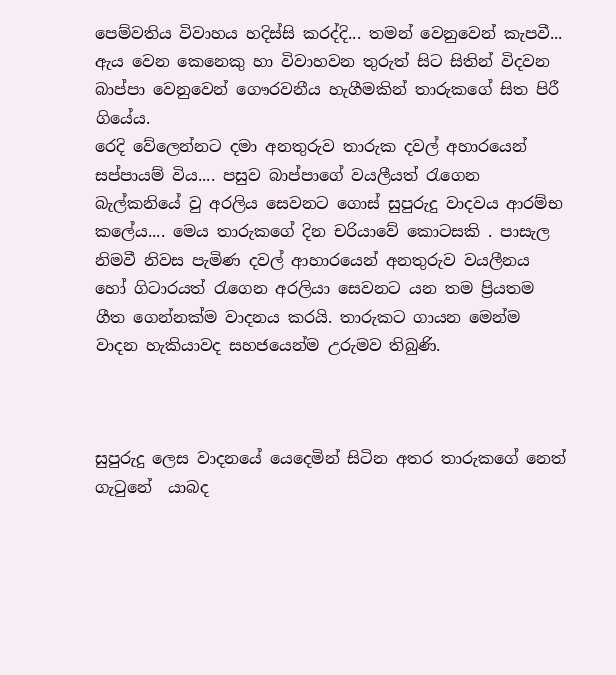පෙම්වතිය විවාහය හදිස්සි කරද්දි... තමන් වෙනුවෙන් කැපවී... ඇය වෙන කෙනෙකු හා විවාහවන තුරුත් සිට සිතින් විදවන බාප්පා වෙනුවෙන් ගෞරවනීය හැගීමකින් තාරුකගේ සිත පිරී ගියේය.
රෙදි වේලෙන්නට දමා අනතුරුව තාරුක දවල් අහාරයෙන් සප්පායම් විය.... පසුව බාප්පාගේ වයලීයත් රැගෙන බැල්කනියේ වු අරලිය සෙවනට ගොස් සුපුරුදු වාදවය ආරම්භ කලේය.... මෙය තාරුකගේ දින චරියාවේ කොටසකි . පාසැල නිමවී නිවස පැමිණ දවල් ආහාරයෙන් අනතුරුව වයලීනය හෝ ගිටාරයත් රැගෙන අරලියා සෙවනට යන තම ප්‍රියතම ගීත ගෙන්නක්ම වාදනය කරයි. තාරුකට ගායන මෙන්ම වාදන හැකියාවද සහජයෙන්ම උරුමව තිබුණි.



සුපුරුදු ලෙස වාදනයේ යෙදෙමින් සිටින අතර තාරුකගේ නෙත් ගැටුනේ  යාබද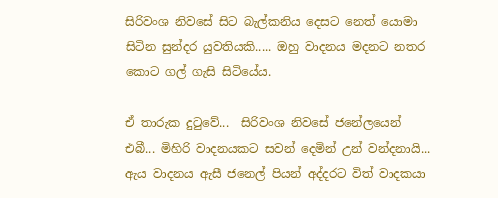සිරිවංශ නිවසේ සිට බැල්කනිය දෙසට නෙත් යොමා සිටින සුන්දර යුවතියකි..... ඔහු වාදනය මදනට නතර කොට ගල් ගැසි සිටියේය.

ඒ තාරුක දුටුවේ...  සිරිවංශ නිවසේ ජනේලයෙන් එබී... මිහිරි වාදනයකට සවන් දෙමින් උන් වන්දනායි... ඇය වාදනය ඇසී ජනෙල් පියන් අද්දරට විත් වාදකයා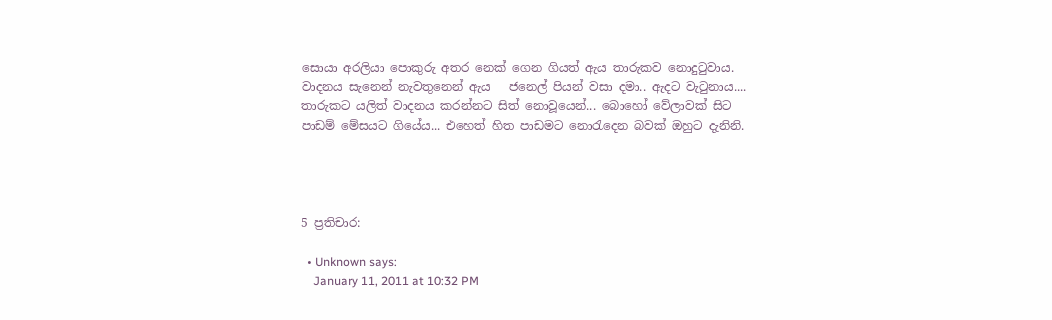සොයා අරලියා පොකුරු අතර නෙක් ගෙන ගියත් ඇය තාරුකව නොදුටුවාය. වාදනය සැනෙන් නැවතුනෙන් ඇය   ජනෙල් පියන් වසා දමා.. ඇදට වැටුනාය....
තාරුකට යලිත් වාදනය කරන්නට සිත් නොවූයෙන්... බොහෝ වේලාවක් සිට පාඩම් මේසයට ගියේය... එහෙත් හිත පාඩමට නොරැදෙන බවක් ඔහුට දැනිනි.




5 ප්‍රතිචාර:

  • Unknown says:
    January 11, 2011 at 10:32 PM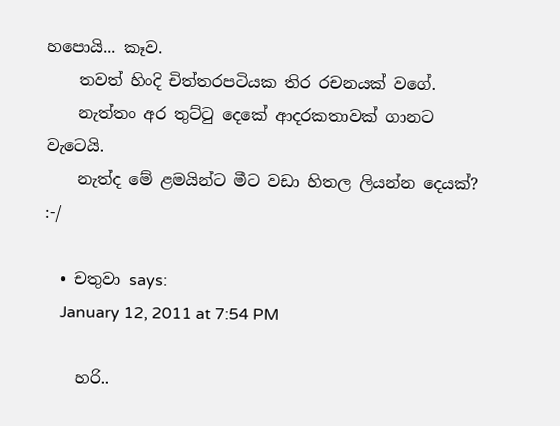හපොයි... කෑව.
    තවත් හිංදි චිත්තරපටියක තිර රචනයක් වගේ.
    නැත්තං අර තුට්ටු දෙකේ ආදරකතාවක් ගානට වැටෙයි.
    නැත්ද මේ ළමයින්ට මීට වඩා හිතල ලියන්න දෙයක්? :-/

  • චතුවා says:
    January 12, 2011 at 7:54 PM

    හරි..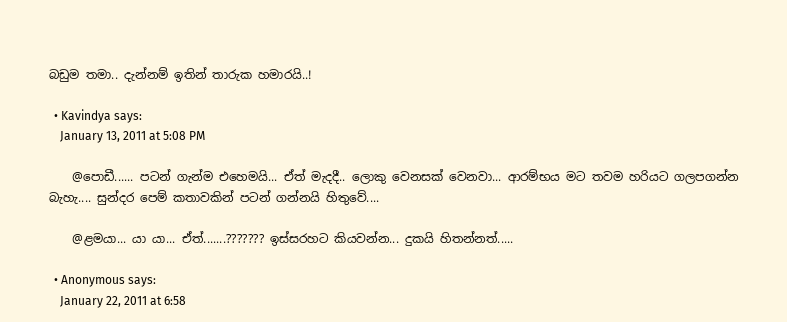බඩුම තමා.. දැන්නම් ඉතින් තාරුක හමාරයි..!

  • Kavindya says:
    January 13, 2011 at 5:08 PM

    @පොඩී...... පටන් ගැන්ම එහෙමයි... ඒත් මැදදී.. ලොකු වෙනසක් වෙනවා... ආරම්භය මට තවම හරියට ගලපගන්න බැහැ.... සුන්දර පෙම් කතාවකින් පටන් ගන්නයි හිතුවේ....

    @ළමයා... යා යා... ඒත්.......??????? ඉස්සරහට කියවන්න... දුකයි හිතන්නත්.....

  • Anonymous says:
    January 22, 2011 at 6:58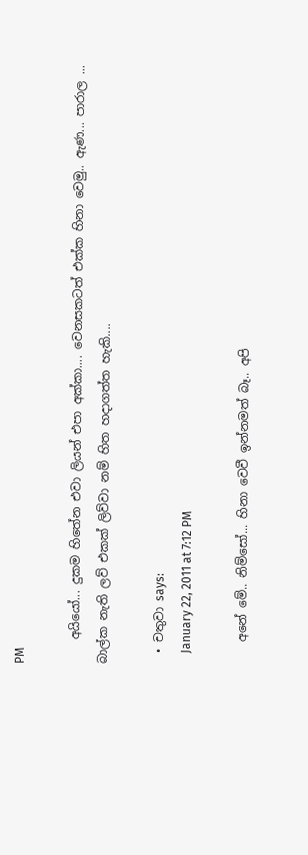PM

    අයියෝ... දුකම හිතේන එවා ලියන් එපා අක්කා.... වෙනසකටත් එක්ක හිනා වෙමු.. ඇණ... පාරාල ... බාල්ක නැති ලව් එකක් ලිව්වා නම් හිත හදාගත්ත හැකි....

  • චතුවා says:
    January 22, 2011 at 7:12 PM

    අනේ මේ.. නිම්සෝ... හිනා වෙවී ඉන්නමත් බෑ.. අපි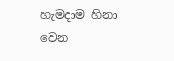හැමදාම හිනා වෙන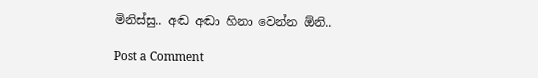මිනිස්සු.. අඬ අඬා හිනා වෙන්න ඕනි..

Post a Comment